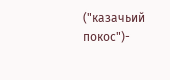("казачьий покос")-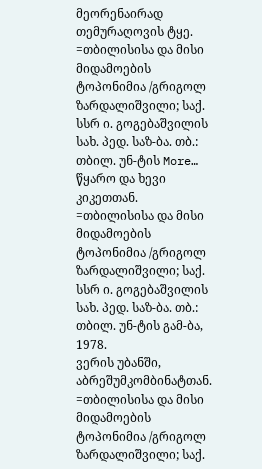მეორენაირად თემურაღოვის ტყე. =თბილისისა და მისი მიდამოების ტოპონიმია /გრიგოლ ზარდალიშვილი; საქ. სსრ ი. გოგებაშვილის სახ. პედ. საზ-ბა. თბ.: თბილ. უნ-ტის More…
წყარო და ხევი კიკეთთან. =თბილისისა და მისი მიდამოების ტოპონიმია /გრიგოლ ზარდალიშვილი; საქ. სსრ ი. გოგებაშვილის სახ. პედ. საზ-ბა. თბ.: თბილ. უნ-ტის გამ-ბა, 1978.
ვერის უბანში, აბრეშუმკომბინატთან. =თბილისისა და მისი მიდამოების ტოპონიმია /გრიგოლ ზარდალიშვილი; საქ.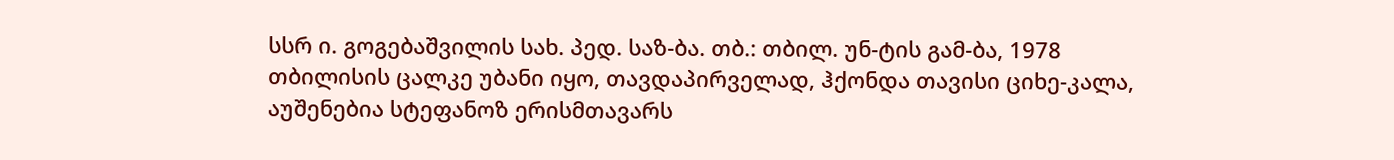სსრ ი. გოგებაშვილის სახ. პედ. საზ-ბა. თბ.: თბილ. უნ-ტის გამ-ბა, 1978
თბილისის ცალკე უბანი იყო, თავდაპირველად, ჰქონდა თავისი ციხე-კალა, აუშენებია სტეფანოზ ერისმთავარს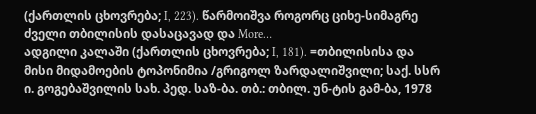(ქართლის ცხოვრება; I, 223). წარმოიშვა როგორც ციხე-სიმაგრე ძველი თბილისის დასაცავად და More…
ადგილი კალაში (ქართლის ცხოვრება; I, 181). =თბილისისა და მისი მიდამოების ტოპონიმია /გრიგოლ ზარდალიშვილი; საქ. სსრ ი. გოგებაშვილის სახ. პედ. საზ-ბა. თბ.: თბილ. უნ-ტის გამ-ბა, 1978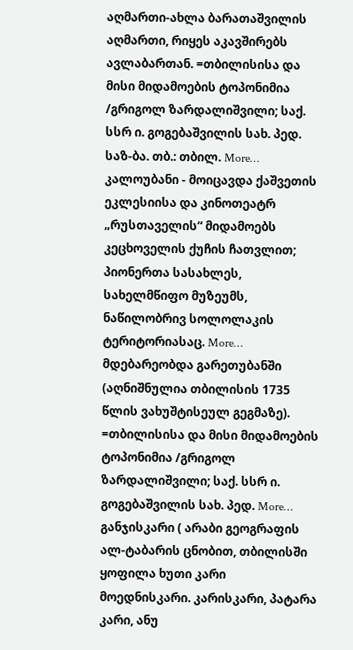აღმართი-ახლა ბარათაშვილის აღმართი, რიყეს აკავშირებს ავლაბართან. =თბილისისა და მისი მიდამოების ტოპონიმია /გრიგოლ ზარდალიშვილი; საქ. სსრ ი. გოგებაშვილის სახ. პედ. საზ-ბა. თბ.: თბილ. More…
კალოუბანი - მოიცავდა ქაშვეთის ეკლესიისა და კინოთეატრ „რუსთაველის“ მიდამოებს კეცხოველის ქუჩის ჩათვლით; პიონერთა სასახლეს, სახელმწიფო მუზეუმს, ნაწილობრივ სოლოლაკის ტერიტორიასაც. More…
მდებარეობდა გარეთუბანში (აღნიშნულია თბილისის 1735 წლის ვახუშტისეულ გეგმაზე). =თბილისისა და მისი მიდამოების ტოპონიმია /გრიგოლ ზარდალიშვილი; საქ. სსრ ი. გოგებაშვილის სახ. პედ. More…
განჯისკარი ( არაბი გეოგრაფის ალ-ტაბარის ცნობით, თბილისში ყოფილა ხუთი კარი მოედნისკარი. კარისკარი, პატარა კარი, ანუ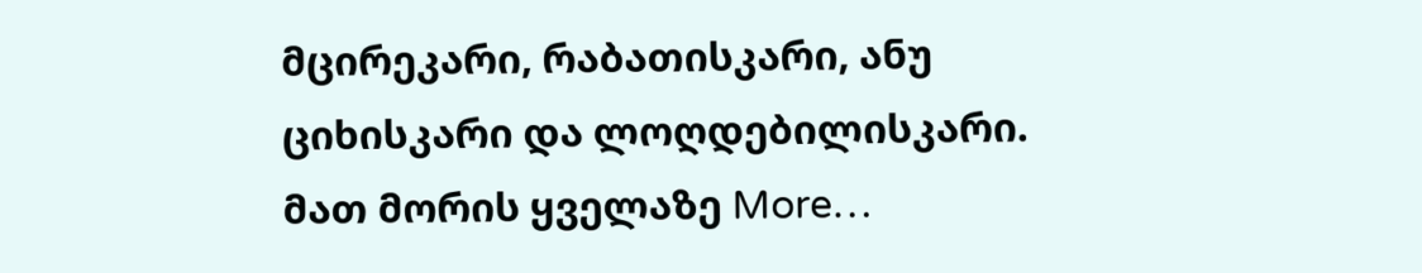მცირეკარი, რაბათისკარი, ანუ ციხისკარი და ლოღდებილისკარი. მათ მორის ყველაზე More…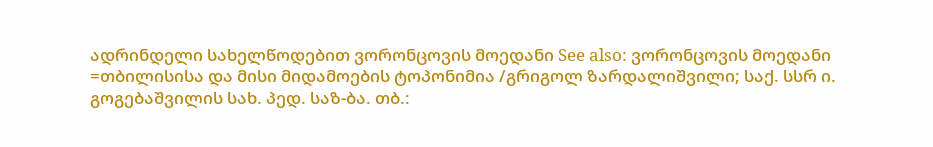ადრინდელი სახელწოდებით ვორონცოვის მოედანი See also: ვორონცოვის მოედანი =თბილისისა და მისი მიდამოების ტოპონიმია /გრიგოლ ზარდალიშვილი; საქ. სსრ ი. გოგებაშვილის სახ. პედ. საზ-ბა. თბ.: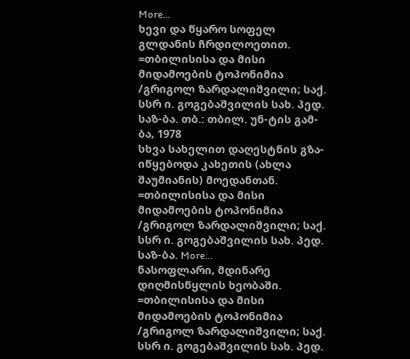More…
ხევი და წყარო სოფელ გლდანის ჩრდილოეთით. =თბილისისა და მისი მიდამოების ტოპონიმია /გრიგოლ ზარდალიშვილი; საქ. სსრ ი. გოგებაშვილის სახ. პედ. საზ-ბა. თბ.: თბილ. უნ-ტის გამ-ბა, 1978
სხვა სახელით დაღესტნის გზა-იწყებოდა კახეთის (ახლა შაუმიანის) მოედანთან. =თბილისისა და მისი მიდამოების ტოპონიმია /გრიგოლ ზარდალიშვილი; საქ. სსრ ი. გოგებაშვილის სახ. პედ. საზ-ბა. More…
ნასოფლარი, მდინარე დიღმისწყლის ხეობაში. =თბილისისა და მისი მიდამოების ტოპონიმია /გრიგოლ ზარდალიშვილი; საქ. სსრ ი. გოგებაშვილის სახ. პედ.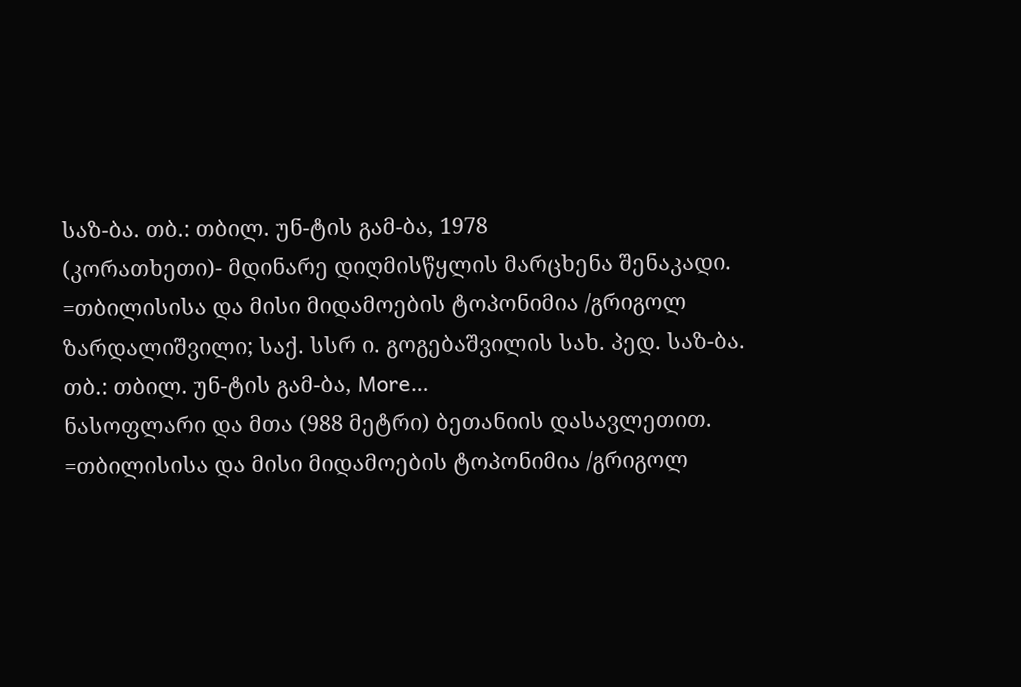საზ-ბა. თბ.: თბილ. უნ-ტის გამ-ბა, 1978
(კორათხეთი)- მდინარე დიღმისწყლის მარცხენა შენაკადი. =თბილისისა და მისი მიდამოების ტოპონიმია /გრიგოლ ზარდალიშვილი; საქ. სსრ ი. გოგებაშვილის სახ. პედ. საზ-ბა. თბ.: თბილ. უნ-ტის გამ-ბა, More…
ნასოფლარი და მთა (988 მეტრი) ბეთანიის დასავლეთით. =თბილისისა და მისი მიდამოების ტოპონიმია /გრიგოლ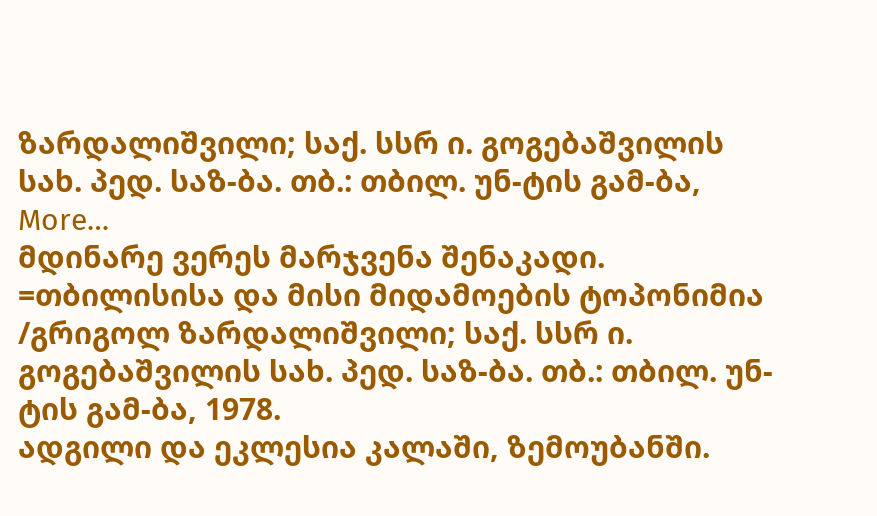ზარდალიშვილი; საქ. სსრ ი. გოგებაშვილის სახ. პედ. საზ-ბა. თბ.: თბილ. უნ-ტის გამ-ბა, More…
მდინარე ვერეს მარჯვენა შენაკადი. =თბილისისა და მისი მიდამოების ტოპონიმია /გრიგოლ ზარდალიშვილი; საქ. სსრ ი. გოგებაშვილის სახ. პედ. საზ-ბა. თბ.: თბილ. უნ-ტის გამ-ბა, 1978.
ადგილი და ეკლესია კალაში, ზემოუბანში.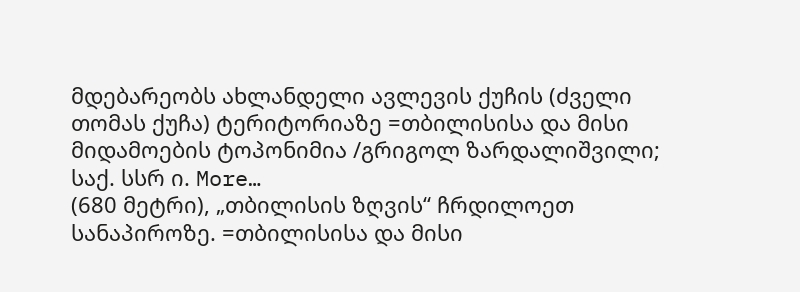მდებარეობს ახლანდელი ავლევის ქუჩის (ძველი თომას ქუჩა) ტერიტორიაზე =თბილისისა და მისი მიდამოების ტოპონიმია /გრიგოლ ზარდალიშვილი; საქ. სსრ ი. More…
(680 მეტრი), „თბილისის ზღვის“ ჩრდილოეთ სანაპიროზე. =თბილისისა და მისი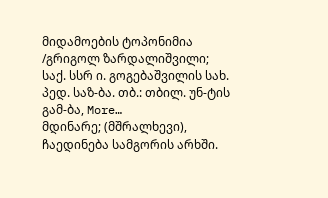მიდამოების ტოპონიმია /გრიგოლ ზარდალიშვილი; საქ. სსრ ი. გოგებაშვილის სახ. პედ. საზ-ბა. თბ.: თბილ. უნ-ტის გამ-ბა, More…
მდინარე; (მშრალხევი), ჩაედინება სამგორის არხში.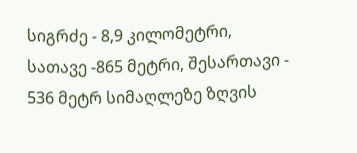სიგრძე - 8,9 კილომეტრი, სათავე -865 მეტრი, შესართავი - 536 მეტრ სიმაღლეზე ზღვის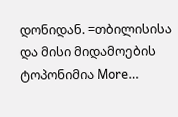დონიდან. =თბილისისა და მისი მიდამოების ტოპონიმია More…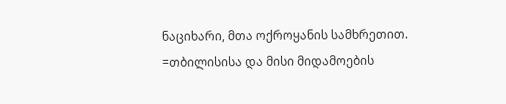ნაციხარი, მთა ოქროყანის სამხრეთით. =თბილისისა და მისი მიდამოების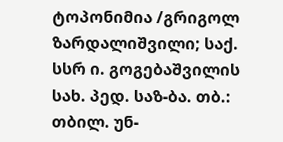ტოპონიმია /გრიგოლ ზარდალიშვილი; საქ. სსრ ი. გოგებაშვილის სახ. პედ. საზ-ბა. თბ.: თბილ. უნ-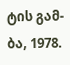ტის გამ-ბა, 1978.